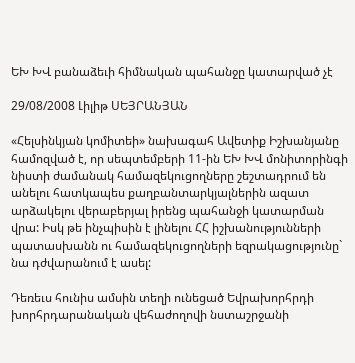ԵԽ ԽՎ բանաձեւի հիմնական պահանջը կատարված չէ

29/08/2008 Լիլիթ ՍԵՅՐԱՆՅԱՆ

«Հելսինկյան կոմիտեի» նախագահ Ավետիք Իշխանյանը համոզված է, որ սեպտեմբերի 11-ին ԵԽ ԽՎ մոնիտորինգի նիստի ժամանակ համազեկուցողները շեշտադրում են անելու հատկապես քաղբանտարկյալներին ազատ արձակելու վերաբերյալ իրենց պահանջի կատարման վրա: Իսկ թե ինչպիսին է լինելու ՀՀ իշխանությունների պատասխանն ու համազեկուցողների եզրակացությունը` նա դժվարանում է ասել:

Դեռեւս հունիս ամսին տեղի ունեցած Եվրախորհրդի խորհրդարանական վեհաժողովի նստաշրջանի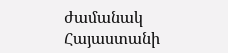ժամանակ Հայաստանի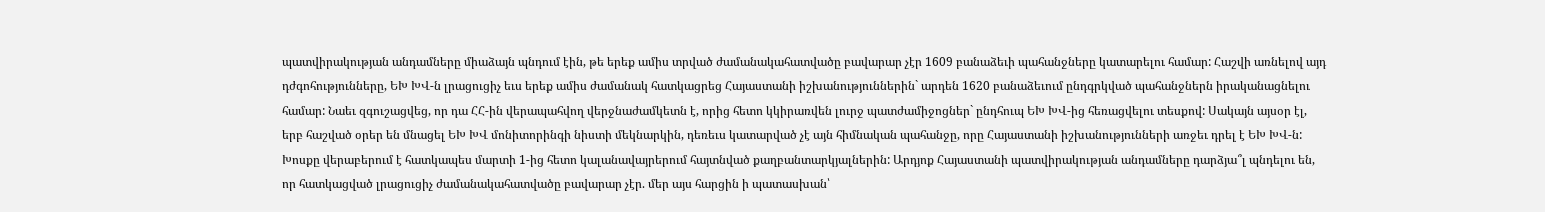պատվիրակության անդամները միաձայն պնդում էին, թե երեք ամիս տրված ժամանակահատվածը բավարար չէր 1609 բանաձեւի պահանջները կատարելու համար: Հաշվի առնելով այդ դժգոհությունները, ԵԽ ԽՎ-ն լրացուցիչ եւս երեք ամիս ժամանակ հատկացրեց Հայաստանի իշխանություններին` արդեն 1620 բանաձեւում ընդգրկված պահանջներն իրականացնելու համար: Նաեւ զգուշացվեց, որ դա ՀՀ-ին վերապահվող վերջնաժամկետն է, որից հետո կկիրառվեն լուրջ պատժամիջոցներ` ընդհուպ ԵԽ ԽՎ-ից հեռացվելու տեսքով: Սակայն այսօր էլ, երբ հաշված օրեր են մնացել ԵԽ ԽՎ մոնիտորինգի նիստի մեկնարկին, դեռեւս կատարված չէ այն հիմնական պահանջը, որը Հայաստանի իշխանությունների առջեւ դրել է ԵԽ ԽՎ-ն: Խոսքը վերաբերում է հատկապես մարտի 1-ից հետո կալանավայրերում հայտնված քաղբանտարկյալներին: Արդյոք Հայաստանի պատվիրակության անդամները դարձյա՞լ պնդելու են, որ հատկացված լրացուցիչ ժամանակահատվածը բավարար չէր. մեր այս հարցին ի պատասխան՝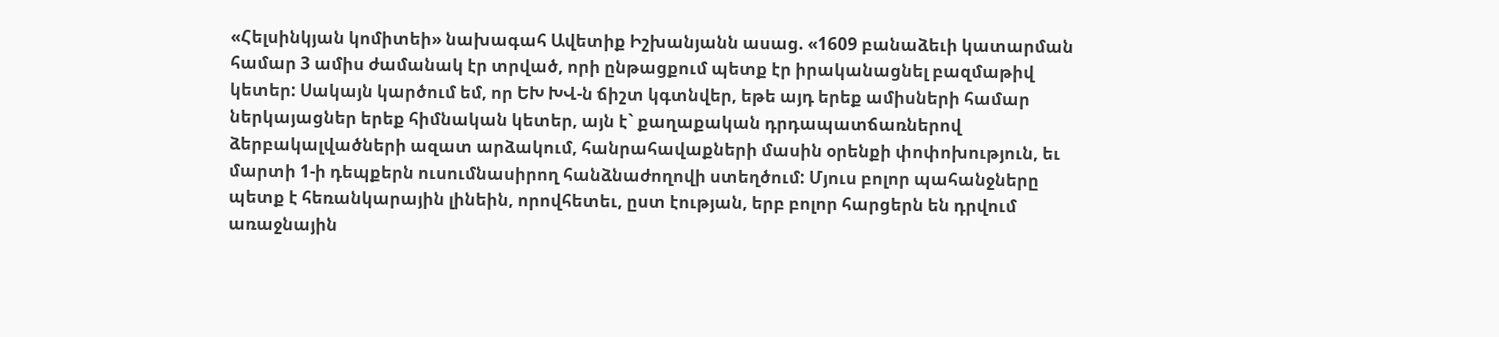«Հելսինկյան կոմիտեի» նախագահ Ավետիք Իշխանյանն ասաց. «1609 բանաձեւի կատարման համար 3 ամիս ժամանակ էր տրված, որի ընթացքում պետք էր իրականացնել բազմաթիվ կետեր: Սակայն կարծում եմ, որ ԵԽ ԽՎ-ն ճիշտ կգտնվեր, եթե այդ երեք ամիսների համար ներկայացներ երեք հիմնական կետեր, այն է` քաղաքական դրդապատճառներով ձերբակալվածների ազատ արձակում, հանրահավաքների մասին օրենքի փոփոխություն, եւ մարտի 1-ի դեպքերն ուսումնասիրող հանձնաժողովի ստեղծում: Մյուս բոլոր պահանջները պետք է հեռանկարային լինեին, որովհետեւ, ըստ էության, երբ բոլոր հարցերն են դրվում առաջնային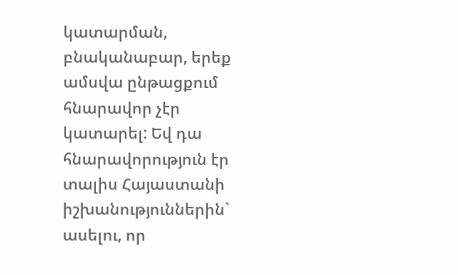կատարման, բնականաբար, երեք ամսվա ընթացքում հնարավոր չէր կատարել: Եվ դա հնարավորություն էր տալիս Հայաստանի իշխանություններին` ասելու, որ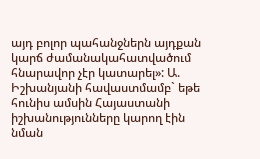այդ բոլոր պահանջներն այդքան կարճ ժամանակահատվածում հնարավոր չէր կատարել»: Ա. Իշխանյանի հավաստմամբ` եթե հունիս ամսին Հայաստանի իշխանությունները կարող էին նման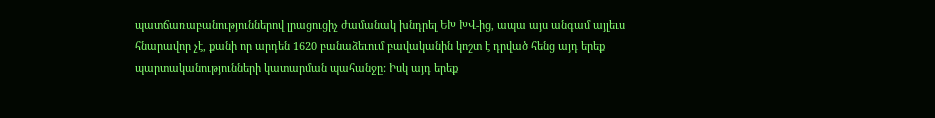պատճառաբանություններով լրացուցիչ ժամանակ խնդրել ԵԽ ԽՎ-ից, ապա այս անգամ այլեւս հնարավոր չէ, քանի որ արդեն 1620 բանաձեւում բավականին կոշտ է դրված հենց այդ երեք պարտականությունների կատարման պահանջը: Իսկ այդ երեք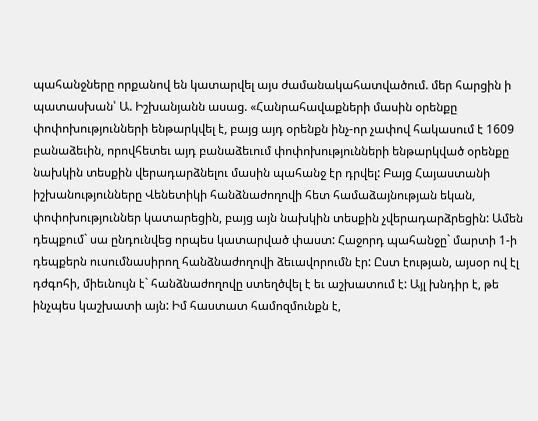պահանջները որքանով են կատարվել այս ժամանակահատվածում. մեր հարցին ի պատասխան՝ Ա. Իշխանյանն ասաց. «Հանրահավաքների մասին օրենքը փոփոխությունների ենթարկվել է, բայց այդ օրենքն ինչ-որ չափով հակասում է 1609 բանաձեւին, որովհետեւ այդ բանաձեւում փոփոխությունների ենթարկված օրենքը նախկին տեսքին վերադարձնելու մասին պահանջ էր դրվել: Բայց Հայաստանի իշխանությունները Վենետիկի հանձնաժողովի հետ համաձայնության եկան, փոփոխություններ կատարեցին, բայց այն նախկին տեսքին չվերադարձրեցին: Ամեն դեպքում` սա ընդունվեց որպես կատարված փաստ: Հաջորդ պահանջը` մարտի 1-ի դեպքերն ուսումնասիրող հանձնաժողովի ձեւավորումն էր: Ըստ էության, այսօր ով էլ դժգոհի, միեւնույն է` հանձնաժողովը ստեղծվել է եւ աշխատում է: Այլ խնդիր է, թե ինչպես կաշխատի այն: Իմ հաստատ համոզմունքն է,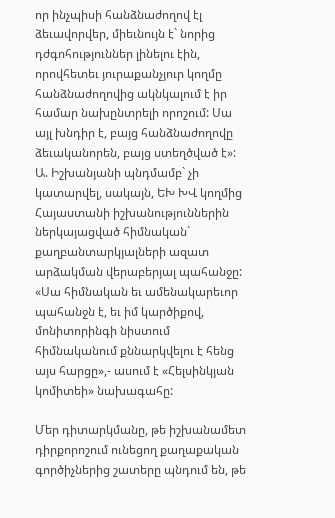որ ինչպիսի հանձնաժողով էլ ձեւավորվեր, միեւնույն է` նորից դժգոհություններ լինելու էին, որովհետեւ յուրաքանչյուր կողմը հանձնաժողովից ակնկալում է իր համար նախընտրելի որոշում: Սա այլ խնդիր է, բայց հանձնաժողովը ձեւականորեն, բայց ստեղծված է»: Ա. Իշխանյանի պնդմամբ` չի կատարվել, սակայն, ԵԽ ԽՎ կողմից Հայաստանի իշխանություններին ներկայացված հիմնական` քաղբանտարկյալների ազատ արձակման վերաբերյալ պահանջը: «Սա հիմնական եւ ամենակարեւոր պահանջն է, եւ իմ կարծիքով, մոնիտորինգի նիստում հիմնականում քննարկվելու է հենց այս հարցը»,- ասում է «Հելսինկյան կոմիտեի» նախագահը:

Մեր դիտարկմանը, թե իշխանամետ դիրքորոշում ունեցող քաղաքական գործիչներից շատերը պնդում են, թե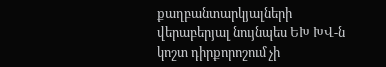քաղբանտարկյալների վերաբերյալ նույնպես ԵԽ ԽՎ-ն կոշտ դիրքորոշում չի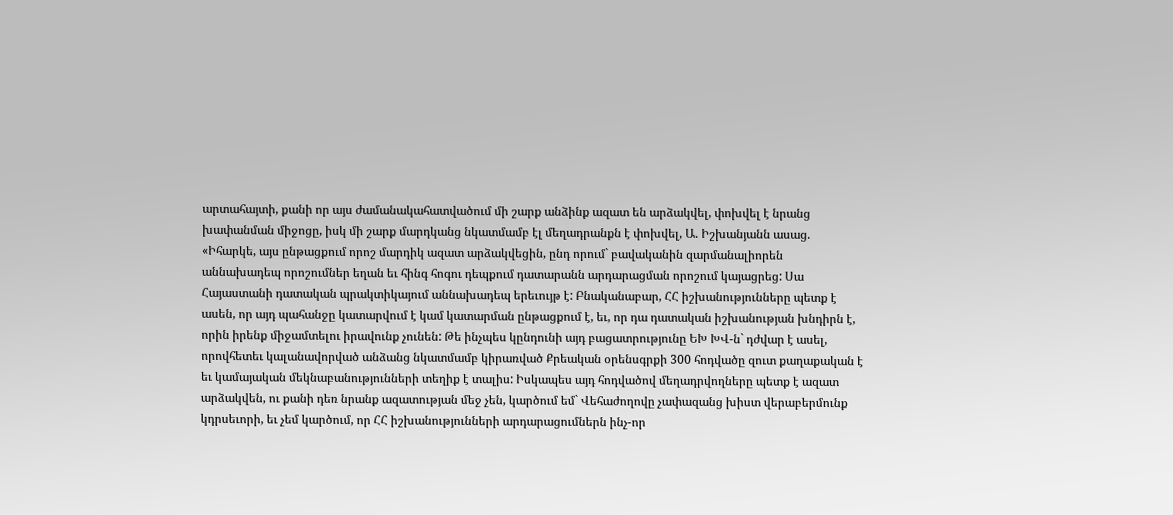արտահայտի, քանի որ այս ժամանակահատվածում մի շարք անձինք ազատ են արձակվել, փոխվել է նրանց խափանման միջոցը, իսկ մի շարք մարդկանց նկատմամբ էլ մեղադրանքն է փոխվել, Ա. Իշխանյանն ասաց. «Իհարկե, այս ընթացքում որոշ մարդիկ ազատ արձակվեցին, ընդ որում` բավականին զարմանալիորեն աննախադեպ որոշումներ եղան եւ հինգ հոգու դեպքում դատարանն արդարացման որոշում կայացրեց: Սա Հայաստանի դատական պրակտիկայում աննախադեպ երեւույթ է: Բնականաբար, ՀՀ իշխանությունները պետք է ասեն, որ այդ պահանջը կատարվում է կամ կատարման ընթացքում է, եւ, որ դա դատական իշխանության խնդիրն է, որին իրենք միջամտելու իրավունք չունեն: Թե ինչպես կընդունի այդ բացատրությունը ԵԽ ԽՎ-ն` դժվար է ասել, որովհետեւ կալանավորված անձանց նկատմամբ կիրառված Քրեական օրենսգրքի 300 հոդվածը զուտ քաղաքական է եւ կամայական մեկնաբանությունների տեղիք է տալիս: Իսկապես այդ հոդվածով մեղադրվողները պետք է ազատ արձակվեն, ու քանի դեռ նրանք ազատության մեջ չեն, կարծում եմ` Վեհաժողովը չափազանց խիստ վերաբերմունք կդրսեւորի, եւ չեմ կարծում, որ ՀՀ իշխանությունների արդարացումներն ինչ-որ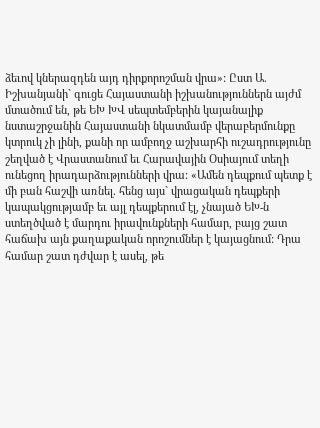ձեւով կներազդեն այդ դիրքորոշման վրա»: Ըստ Ա. Իշխանյանի` գուցե Հայաստանի իշխանություններն այժմ մտածում են, թե ԵԽ ԽՎ սեպտեմբերին կայանալիք նստաշրջանին Հայաստանի նկատմամբ վերաբերմունքը կտրուկ չի լինի, քանի որ ամբողջ աշխարհի ուշադրությունը շեղված է Վրաստանում եւ Հարավային Օսիայում տեղի ունեցող իրադարձությունների վրա: «Ամեն դեպքում պետք է մի բան հաշվի առնել. հենց այս` վրացական դեպքերի կապակցությամբ եւ այլ դեպքերում էլ, չնայած ԵԽ-ն ստեղծված է մարդու իրավունքների համար, բայց շատ հաճախ այն քաղաքական որոշումներ է կայացնում: Դրա համար շատ դժվար է ասել, թե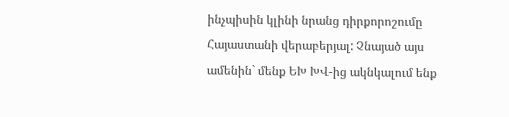ինչպիսին կլինի նրանց դիրքորոշումը Հայաստանի վերաբերյալ: Չնայած այս ամենին` մենք ԵԽ ԽՎ-ից ակնկալում ենք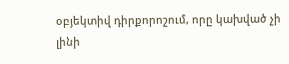օբյեկտիվ դիրքորոշում, որը կախված չի լինի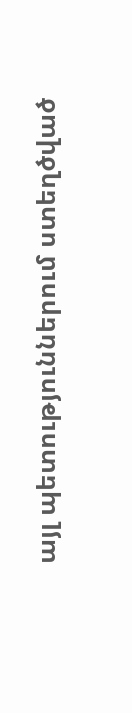այլ պետություններում ստեղծված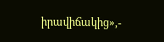իրավիճակից»,-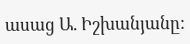ասաց Ա. Իշխանյանը: